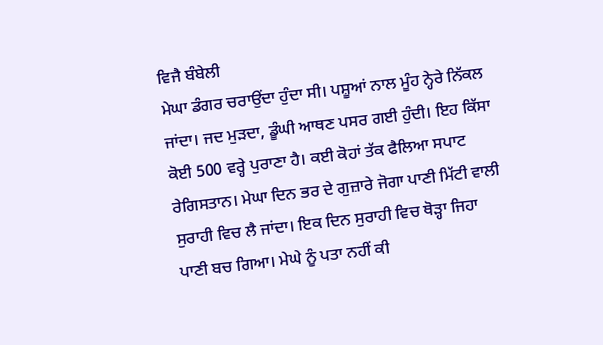ਵਿਜੈ ਬੰਬੇਲੀ
ਮੇਘਾ ਡੰਗਰ ਚਰਾਉਂਦਾ ਹੁੰਦਾ ਸੀ। ਪਸ਼ੂਆਂ ਨਾਲ ਮੂੰਹ ਨ੍ਹੇਰੇ ਨਿੱਕਲ ਜਾਂਦਾ। ਜਦ ਮੁੜਦਾ, ਡੂੰਘੀ ਆਥਣ ਪਸਰ ਗਈ ਹੁੰਦੀ। ਇਹ ਕਿੱਸਾ ਕੋਈ 500 ਵਰ੍ਹੇ ਪੁਰਾਣਾ ਹੈ। ਕਈ ਕੋਹਾਂ ਤੱਕ ਫੈਲਿਆ ਸਪਾਟ ਰੇਗਿਸਤਾਨ। ਮੇਘਾ ਦਿਨ ਭਰ ਦੇ ਗੁਜ਼ਾਰੇ ਜੋਗਾ ਪਾਣੀ ਮਿੱਟੀ ਵਾਲੀ ਸੁਰਾਹੀ ਵਿਚ ਲੈ ਜਾਂਦਾ। ਇਕ ਦਿਨ ਸੁਰਾਹੀ ਵਿਚ ਥੋੜ੍ਹਾ ਜਿਹਾ ਪਾਣੀ ਬਚ ਗਿਆ। ਮੇਘੇ ਨੂੰ ਪਤਾ ਨਹੀਂ ਕੀ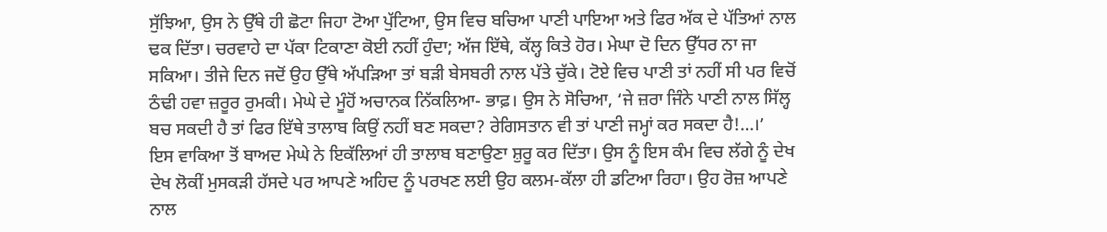ਸੁੱਝਿਆ, ਉਸ ਨੇ ਉੱਥੇ ਹੀ ਛੋਟਾ ਜਿਹਾ ਟੋਆ ਪੁੱਟਿਆ, ਉਸ ਵਿਚ ਬਚਿਆ ਪਾਣੀ ਪਾਇਆ ਅਤੇ ਫਿਰ ਅੱਕ ਦੇ ਪੱਤਿਆਂ ਨਾਲ ਢਕ ਦਿੱਤਾ। ਚਰਵਾਹੇ ਦਾ ਪੱਕਾ ਟਿਕਾਣਾ ਕੋਈ ਨਹੀਂ ਹੁੰਦਾ; ਅੱਜ ਇੱਥੇ, ਕੱਲ੍ਹ ਕਿਤੇ ਹੋਰ। ਮੇਘਾ ਦੋ ਦਿਨ ਉੱਧਰ ਨਾ ਜਾ ਸਕਿਆ। ਤੀਜੇ ਦਿਨ ਜਦੋਂ ਉਹ ਉੱਥੇ ਅੱਪੜਿਆ ਤਾਂ ਬੜੀ ਬੇਸਬਰੀ ਨਾਲ ਪੱਤੇ ਚੁੱਕੇ। ਟੋਏ ਵਿਚ ਪਾਣੀ ਤਾਂ ਨਹੀਂ ਸੀ ਪਰ ਵਿਚੋਂ ਠੰਢੀ ਹਵਾ ਜ਼ਰੂਰ ਰੁਮਕੀ। ਮੇਘੇ ਦੇ ਮੂੰਹੋਂ ਅਚਾਨਕ ਨਿੱਕਲਿਆ- ਭਾਫ਼। ਉਸ ਨੇ ਸੋਚਿਆ, ‘ਜੇ ਜ਼ਰਾ ਜਿੰਨੇ ਪਾਣੀ ਨਾਲ ਸਿੱਲ੍ਹ ਬਚ ਸਕਦੀ ਹੈ ਤਾਂ ਫਿਰ ਇੱਥੇ ਤਾਲਾਬ ਕਿਉਂ ਨਹੀਂ ਬਣ ਸਕਦਾ? ਰੇਗਿਸਤਾਨ ਵੀ ਤਾਂ ਪਾਣੀ ਜਮ੍ਹਾਂ ਕਰ ਸਕਦਾ ਹੈ!…।’
ਇਸ ਵਾਕਿਆ ਤੋਂ ਬਾਅਦ ਮੇਘੇ ਨੇ ਇਕੱਲਿਆਂ ਹੀ ਤਾਲਾਬ ਬਣਾਉਣਾ ਸ਼ੁਰੂ ਕਰ ਦਿੱਤਾ। ਉਸ ਨੂੰ ਇਸ ਕੰਮ ਵਿਚ ਲੱਗੇ ਨੂੰ ਦੇਖ ਦੇਖ ਲੋਕੀਂ ਮੁਸਕੜੀ ਹੱਸਦੇ ਪਰ ਆਪਣੇ ਅਹਿਦ ਨੂੰ ਪਰਖਣ ਲਈ ਉਹ ਕਲਮ-ਕੱਲਾ ਹੀ ਡਟਿਆ ਰਿਹਾ। ਉਹ ਰੋਜ਼ ਆਪਣੇ ਨਾਲ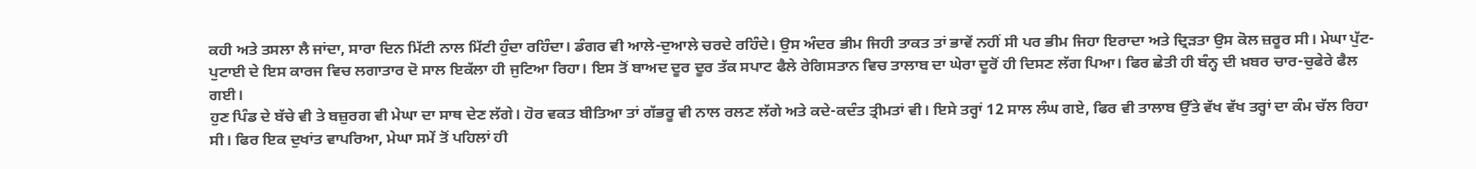ਕਹੀ ਅਤੇ ਤਸਲਾ ਲੈ ਜਾਂਦਾ, ਸਾਰਾ ਦਿਨ ਮਿੱਟੀ ਨਾਲ ਮਿੱਟੀ ਹੁੰਦਾ ਰਹਿੰਦਾ। ਡੰਗਰ ਵੀ ਆਲੇ-ਦੁਆਲੇ ਚਰਦੇ ਰਹਿੰਦੇ। ਉਸ ਅੰਦਰ ਭੀਮ ਜਿਹੀ ਤਾਕਤ ਤਾਂ ਭਾਵੇਂ ਨਹੀਂ ਸੀ ਪਰ ਭੀਮ ਜਿਹਾ ਇਰਾਦਾ ਅਤੇ ਦ੍ਰਿੜਤਾ ਉਸ ਕੋਲ ਜ਼ਰੂਰ ਸੀ। ਮੇਘਾ ਪੁੱਟ-ਪੁਟਾਈ ਦੇ ਇਸ ਕਾਰਜ ਵਿਚ ਲਗਾਤਾਰ ਦੋ ਸਾਲ ਇਕੱਲਾ ਹੀ ਜੁਟਿਆ ਰਿਹਾ। ਇਸ ਤੋਂ ਬਾਅਦ ਦੂਰ ਦੂਰ ਤੱਕ ਸਪਾਟ ਫੈਲੇ ਰੇਗਿਸਤਾਨ ਵਿਚ ਤਾਲਾਬ ਦਾ ਘੇਰਾ ਦੂਰੋਂ ਹੀ ਦਿਸਣ ਲੱਗ ਪਿਆ। ਫਿਰ ਛੇਤੀ ਹੀ ਬੰਨ੍ਹ ਦੀ ਖ਼ਬਰ ਚਾਰ-ਚੁਫੇਰੇ ਫੈਲ ਗਈ।
ਹੁਣ ਪਿੰਡ ਦੇ ਬੱਚੇ ਵੀ ਤੇ ਬਜ਼ੁਰਗ ਵੀ ਮੇਘਾ ਦਾ ਸਾਥ ਦੇਣ ਲੱਗੇ। ਹੋਰ ਵਕਤ ਬੀਤਿਆ ਤਾਂ ਗੱਭਰੂ ਵੀ ਨਾਲ ਰਲਣ ਲੱਗੇ ਅਤੇ ਕਦੇ-ਕਦੰਤ ਤ੍ਰੀਮਤਾਂ ਵੀ। ਇਸੇ ਤਰ੍ਹਾਂ 12 ਸਾਲ ਲੰਘ ਗਏ, ਫਿਰ ਵੀ ਤਾਲਾਬ ਉੱਤੇ ਵੱਖ ਵੱਖ ਤਰ੍ਹਾਂ ਦਾ ਕੰਮ ਚੱਲ ਰਿਹਾ ਸੀ। ਫਿਰ ਇਕ ਦੁਖਾਂਤ ਵਾਪਰਿਆ, ਮੇਘਾ ਸਮੇਂ ਤੋਂ ਪਹਿਲਾਂ ਹੀ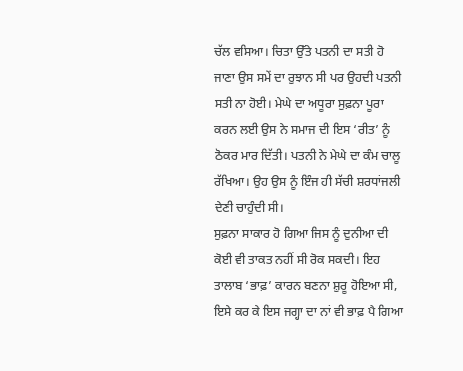ਚੱਲ ਵਸਿਆ। ਚਿਤਾ ਉੱਤੇ ਪਤਨੀ ਦਾ ਸਤੀ ਹੋ ਜਾਣਾ ਉਸ ਸਮੇਂ ਦਾ ਰੁਝਾਨ ਸੀ ਪਰ ਉਹਦੀ ਪਤਨੀ ਸਤੀ ਨਾ ਹੋਈ। ਮੇਘੇ ਦਾ ਅਧੂਰਾ ਸੁਫ਼ਨਾ ਪੂਰਾ ਕਰਨ ਲਈ ਉਸ ਨੇ ਸਮਾਜ ਦੀ ਇਸ ‘ਰੀਤ’ ਨੂੰ ਠੋਕਰ ਮਾਰ ਦਿੱਤੀ। ਪਤਨੀ ਨੇ ਮੇਘੇ ਦਾ ਕੰਮ ਚਾਲੂ ਰੱਖਿਆ। ਉਹ ਉਸ ਨੂੰ ਇੰਜ ਹੀ ਸੱਚੀ ਸ਼ਰਧਾਂਜਲੀ ਦੇਣੀ ਚਾਹੁੰਦੀ ਸੀ।
ਸੁਫ਼ਨਾ ਸਾਕਾਰ ਹੋ ਗਿਆ ਜਿਸ ਨੂੰ ਦੁਨੀਆ ਦੀ ਕੋਈ ਵੀ ਤਾਕਤ ਨਹੀਂ ਸੀ ਰੋਕ ਸਕਦੀ। ਇਹ ਤਾਲਾਬ ‘ਭਾਫ਼’ ਕਾਰਨ ਬਣਨਾ ਸ਼ੁਰੂ ਹੋਇਆ ਸੀ, ਇਸੇ ਕਰ ਕੇ ਇਸ ਜਗ੍ਹਾ ਦਾ ਨਾਂ ਵੀ ਭਾਫ਼ ਪੈ ਗਿਆ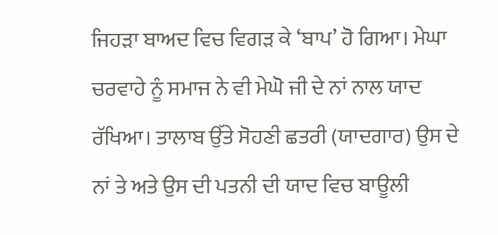ਜਿਹੜਾ ਬਾਅਦ ਵਿਚ ਵਿਗੜ ਕੇ ‘ਬਾਪ’ ਹੋ ਗਿਆ। ਮੇਘਾ ਚਰਵਾਹੇ ਨੂੰ ਸਮਾਜ ਨੇ ਵੀ ਮੇਘੋ ਜੀ ਦੇ ਨਾਂ ਨਾਲ ਯਾਦ ਰੱਖਿਆ। ਤਾਲਾਬ ਉੱਤੇ ਸੋਹਣੀ ਛਤਰੀ (ਯਾਦਗਾਰ) ਉਸ ਦੇ ਨਾਂ ਤੇ ਅਤੇ ਉਸ ਦੀ ਪਤਨੀ ਦੀ ਯਾਦ ਵਿਚ ਬਾਊਲੀ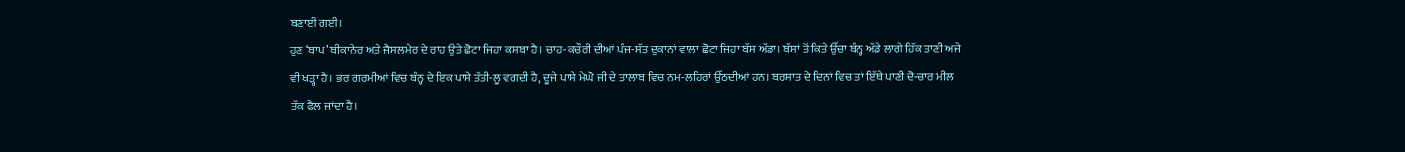ਬਣਾਈ ਗਈ।
ਹੁਣ ‘ਬਾਪ’ ਬੀਕਾਨੇਰ ਅਤੇ ਜੈਸਲਮੇਰ ਦੇ ਰਾਹ ਉਤੇ ਛੋਟਾ ਜਿਹਾ ਕਸਬਾ ਹੈ। ਚਾਹ-ਕਚੌਰੀ ਦੀਆਂ ਪੰਜ-ਸੱਤ ਦੁਕਾਨਾਂ ਵਾਲਾ ਛੋਟਾ ਜਿਹਾ ਬੱਸ ਅੱਡਾ। ਬੱਸਾਂ ਤੋਂ ਕਿਤੇ ਉੱਚਾ ਬੰਨ੍ਹ ਅੱਡੇ ਲਾਗੇ ਹਿੱਕ ਤਾਣੀ ਅਜੇ ਵੀ ਖੜ੍ਹਾ ਹੈ। ਭਰ ਗਰਮੀਆਂ ਵਿਚ ਬੰਨ੍ਹ ਦੇ ਇਕ ਪਾਸੇ ਤੱਤੀ-ਲੂ ਵਗਦੀ ਹੈ, ਦੂਜੇ ਪਾਸੇ ਮੇਘੋ ਜੀ ਦੇ ਤਾਲਾਬ ਵਿਚ ਨਮ-ਲਹਿਰਾਂ ਉੱਠਦੀਆਂ ਹਨ। ਬਰਸਾਤ ਦੇ ਦਿਨਾਂ ਵਿਚ ਤਾਂ ਇੱਥੇ ਪਾਣੀ ਦੋ-ਚਾਰ ਮੀਲ ਤੱਕ ਫੈਲ ਜਾਂਦਾ ਹੈ।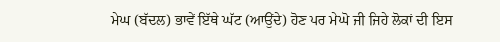ਮੇਘ (ਬੱਦਲ) ਭਾਵੇਂ ਇੱਥੇ ਘੱਟ (ਆਉਂਦੇ) ਹੋਣ ਪਰ ਮੇਘੋ ਜੀ ਜਿਹੇ ਲੋਕਾਂ ਦੀ ਇਸ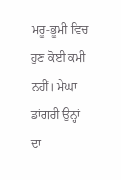ਮਰੂ-ਭੂਮੀ ਵਿਚ ਹੁਣ ਕੋਈ ਕਮੀ ਨਹੀਂ। ਮੇਘਾ ਡਾਂਗਰੀ ਉਨ੍ਹਾਂ ਦਾ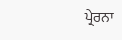ਪ੍ਰੇਰਨਾ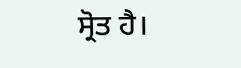ਸ੍ਰੋਤ ਹੈ।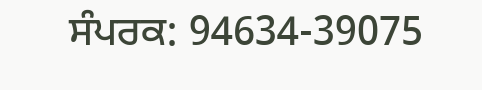ਸੰਪਰਕ: 94634-39075